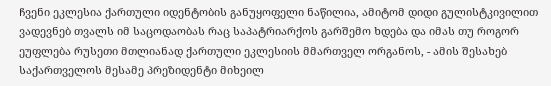ჩვენი ეკლესია ქართული იდენტობის განუყოფელი ნაწილია, ამიტომ დიდი გულისტკივილით ვადევნებ თვალს იმ საცოდაობას რაც საპატრიარქოს გარშემო ხდება და იმას თუ როგორ ეუფლება რუსეთი მთლიანად ქართული ეკლესიის მმართველ ორგანოს, - ამის შესახებ საქართველოს მესამე პრეზიდენტი მიხეილ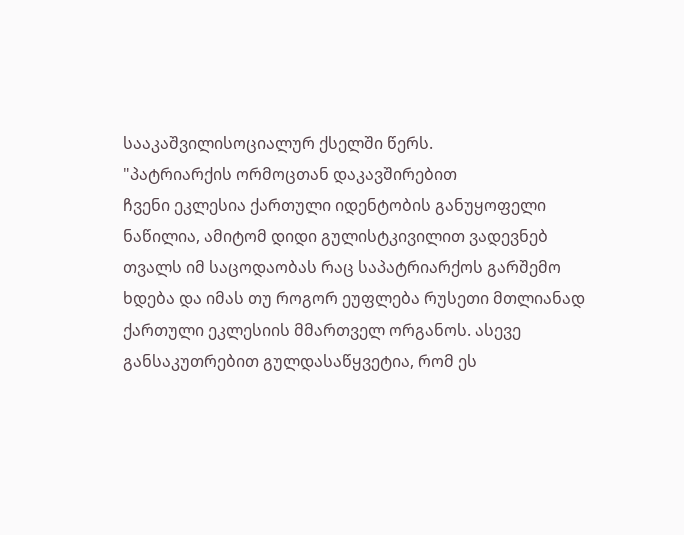სააკაშვილისოციალურ ქსელში წერს.
"პატრიარქის ორმოცთან დაკავშირებით
ჩვენი ეკლესია ქართული იდენტობის განუყოფელი ნაწილია, ამიტომ დიდი გულისტკივილით ვადევნებ თვალს იმ საცოდაობას რაც საპატრიარქოს გარშემო ხდება და იმას თუ როგორ ეუფლება რუსეთი მთლიანად ქართული ეკლესიის მმართველ ორგანოს. ასევე განსაკუთრებით გულდასაწყვეტია, რომ ეს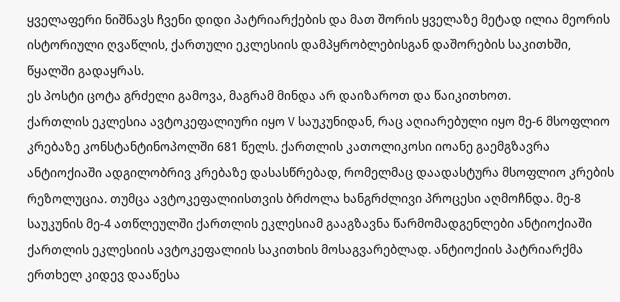ყველაფერი ნიშნავს ჩვენი დიდი პატრიარქების და მათ შორის ყველაზე მეტად ილია მეორის ისტორიული ღვაწლის, ქართული ეკლესიის დამპყრობლებისგან დაშორების საკითხში, წყალში გადაყრას.
ეს პოსტი ცოტა გრძელი გამოვა, მაგრამ მინდა არ დაიზაროთ და წაიკითხოთ.
ქართლის ეკლესია ავტოკეფალიური იყო V საუკუნიდან, რაც აღიარებული იყო მე-6 მსოფლიო კრებაზე კონსტანტინოპოლში 681 წელს. ქართლის კათოლიკოსი იოანე გაემგზავრა ანტიოქიაში ადგილობრივ კრებაზე დასასწრებად, რომელმაც დაადასტურა მსოფლიო კრების რეზოლუცია. თუმცა ავტოკეფალიისთვის ბრძოლა ხანგრძლივი პროცესი აღმოჩნდა. მე-8 საუკუნის მე-4 ათწლეულში ქართლის ეკლესიამ გააგზავნა წარმომადგენლები ანტიოქიაში ქართლის ეკლესიის ავტოკეფალიის საკითხის მოსაგვარებლად. ანტიოქიის პატრიარქმა ერთხელ კიდევ დააწესა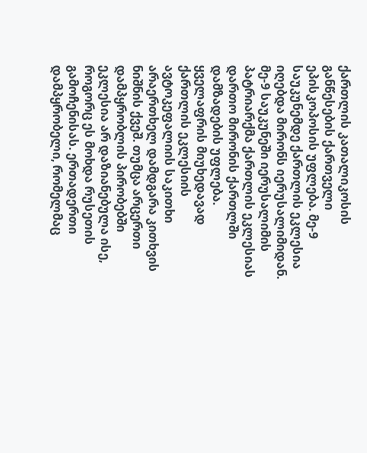ქართლის კათალიკოსის განწესების ქართველი ეპისკოპოსის უფლება. მე-9 საუკუნემდე ქართლის ეკლესია იღებდა მირონს იერუსალიმიდან. მე-9 საუკუნეში იერუსალიმის პატრიარქმა ქართლის ეკლესიას დართო მირონის ქართლში დამზადების უფლება.
ყველაფრის მიუხედავად ქართლის ეკლესიის ავტოკეფალიის საკითხი არაერთხელ დამდგარა კითხვის ნიშნის ქვეშ. თუმცა არცერთი დამპყრობლის პირობებში ეკლესია არ დაზიანებულა ისე, როგორც ეს მოხდა რუსეთის გამოჩენისას. ერთადერთი დამპყრობელი, რომელმაც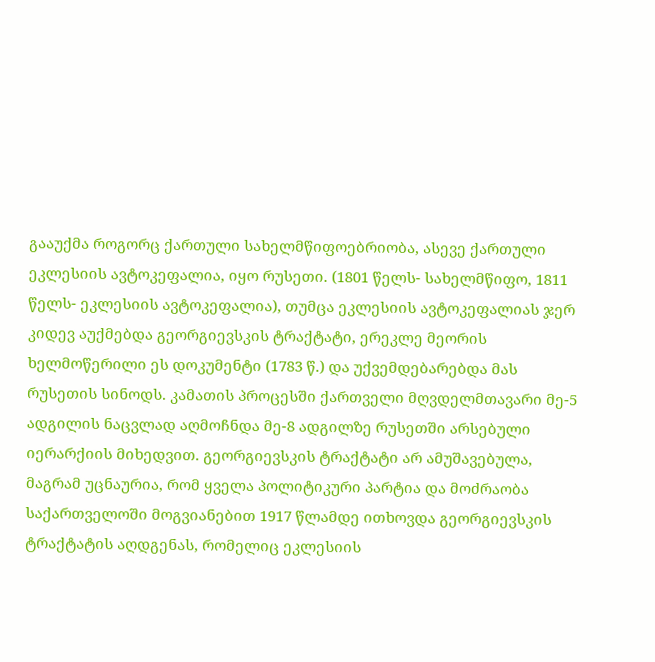გააუქმა როგორც ქართული სახელმწიფოებრიობა, ასევე ქართული ეკლესიის ავტოკეფალია, იყო რუსეთი. (1801 წელს- სახელმწიფო, 1811 წელს- ეკლესიის ავტოკეფალია), თუმცა ეკლესიის ავტოკეფალიას ჯერ კიდევ აუქმებდა გეორგიევსკის ტრაქტატი, ერეკლე მეორის ხელმოწერილი ეს დოკუმენტი (1783 წ.) და უქვემდებარებდა მას რუსეთის სინოდს. კამათის პროცესში ქართველი მღვდელმთავარი მე-5 ადგილის ნაცვლად აღმოჩნდა მე-8 ადგილზე რუსეთში არსებული იერარქიის მიხედვით. გეორგიევსკის ტრაქტატი არ ამუშავებულა, მაგრამ უცნაურია, რომ ყველა პოლიტიკური პარტია და მოძრაობა საქართველოში მოგვიანებით 1917 წლამდე ითხოვდა გეორგიევსკის ტრაქტატის აღდგენას, რომელიც ეკლესიის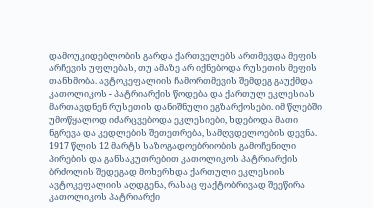დამოუკიდებლობის გარდა ქართველებს ართმევდა მეფის არჩევის უფლებას, თუ ამაზე არ იქნებოდა რუსეთის მეფის თანხმობა. ავტოკეფალიის ჩამორთმევის შემდეგ გაუქმდა კათოლიკოს - პატრიარქის წოდება და ქართულ ეკლესიას მართავდნენ რუსეთის დანიშნული ეგზარქოსები. იმ წლებში უმოწყალოდ იძარცვებოდა ეკლესიები, ხდებოდა მათი ნგრევა და კედლების შეთეთრება, სამღვდელოების დევნა.
1917 წლის 12 მარტს საზოგადოებრიობის გამოჩენილი პირების და განსაკუთრებით კათოლიკოს პატრიარქის ბრძოლის შედეგად მოხერხდა ქართული ეკლესიის ავტოკეფალიის აღდგენა, რასაც ფაქტობრივად შეეწირა კათოლიკოს პატრიარქი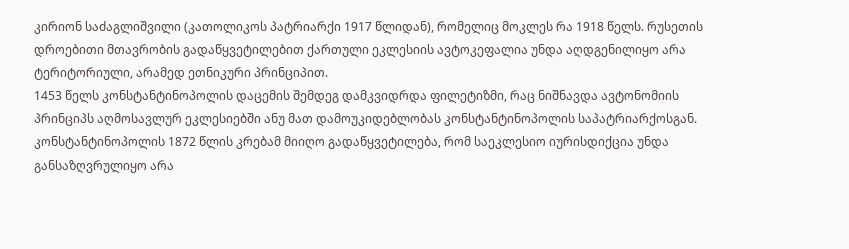კირიონ საძაგლიშვილი (კათოლიკოს პატრიარქი 1917 წლიდან), რომელიც მოკლეს რა 1918 წელს. რუსეთის დროებითი მთავრობის გადაწყვეტილებით ქართული ეკლესიის ავტოკეფალია უნდა აღდგენილიყო არა ტერიტორიული, არამედ ეთნიკური პრინციპით.
1453 წელს კონსტანტინოპოლის დაცემის შემდეგ დამკვიდრდა ფილეტიზმი, რაც ნიშნავდა ავტონომიის პრინციპს აღმოსავლურ ეკლესიებში ანუ მათ დამოუკიდებლობას კონსტანტინოპოლის საპატრიარქოსგან. კონსტანტინოპოლის 1872 წლის კრებამ მიიღო გადაწყვეტილება, რომ საეკლესიო იურისდიქცია უნდა განსაზღვრულიყო არა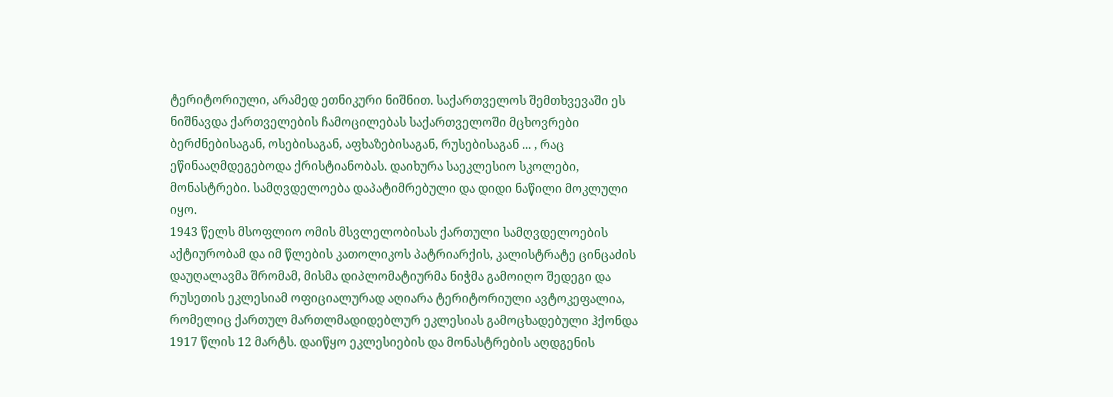ტერიტორიული, არამედ ეთნიკური ნიშნით. საქართველოს შემთხვევაში ეს ნიშნავდა ქართველების ჩამოცილებას საქართველოში მცხოვრები ბერძნებისაგან, ოსებისაგან, აფხაზებისაგან, რუსებისაგან ... , რაც ეწინააღმდეგებოდა ქრისტიანობას. დაიხურა საეკლესიო სკოლები, მონასტრები. სამღვდელოება დაპატიმრებული და დიდი ნაწილი მოკლული იყო.
1943 წელს მსოფლიო ომის მსვლელობისას ქართული სამღვდელოების აქტიურობამ და იმ წლების კათოლიკოს პატრიარქის, კალისტრატე ცინცაძის დაუღალავმა შრომამ, მისმა დიპლომატიურმა ნიჭმა გამოიღო შედეგი და რუსეთის ეკლესიამ ოფიციალურად აღიარა ტერიტორიული ავტოკეფალია, რომელიც ქართულ მართლმადიდებლურ ეკლესიას გამოცხადებული ჰქონდა 1917 წლის 12 მარტს. დაიწყო ეკლესიების და მონასტრების აღდგენის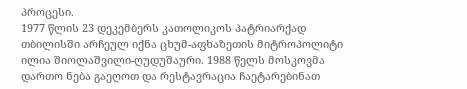პროცესი.
1977 წლის 23 დეკემბერს კათოლიკოს პატრიარქად თბილისში არჩეულ იქნა ცხუმ-აფხაზეთის მიტროპოლიტი ილია შიოლაშვილი-ღუდუშაური. 1988 წელს მოსკოვმა დართო ნება გაეღოთ და რესტავრაცია ჩაეტარებინათ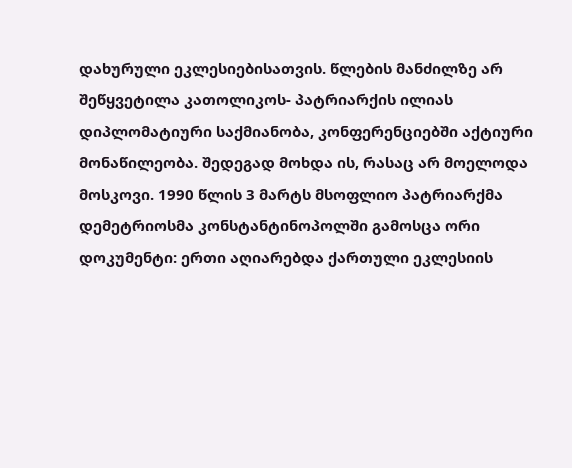დახურული ეკლესიებისათვის. წლების მანძილზე არ შეწყვეტილა კათოლიკოს- პატრიარქის ილიას დიპლომატიური საქმიანობა, კონფერენციებში აქტიური მონაწილეობა. შედეგად მოხდა ის, რასაც არ მოელოდა მოსკოვი. 1990 წლის 3 მარტს მსოფლიო პატრიარქმა დემეტრიოსმა კონსტანტინოპოლში გამოსცა ორი დოკუმენტი: ერთი აღიარებდა ქართული ეკლესიის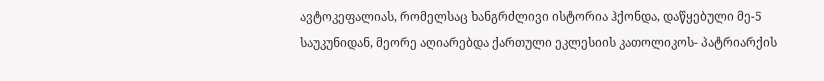ავტოკეფალიას, რომელსაც ხანგრძლივი ისტორია ჰქონდა, დაწყებული მე-5 საუკუნიდან, მეორე აღიარებდა ქართული ეკლესიის კათოლიკოს- პატრიარქის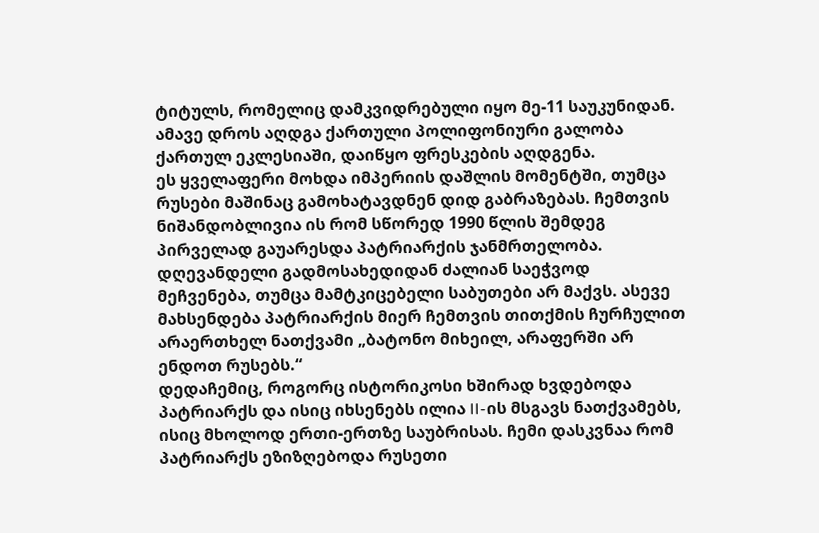ტიტულს, რომელიც დამკვიდრებული იყო მე-11 საუკუნიდან. ამავე დროს აღდგა ქართული პოლიფონიური გალობა ქართულ ეკლესიაში, დაიწყო ფრესკების აღდგენა.
ეს ყველაფერი მოხდა იმპერიის დაშლის მომენტში, თუმცა რუსები მაშინაც გამოხატავდნენ დიდ გაბრაზებას. ჩემთვის ნიშანდობლივია ის რომ სწორედ 1990 წლის შემდეგ პირველად გაუარესდა პატრიარქის ჯანმრთელობა. დღევანდელი გადმოსახედიდან ძალიან საეჭვოდ მეჩვენება, თუმცა მამტკიცებელი საბუთები არ მაქვს. ასევე მახსენდება პატრიარქის მიერ ჩემთვის თითქმის ჩურჩულით არაერთხელ ნათქვამი „ბატონო მიხეილ, არაფერში არ ენდოთ რუსებს.“
დედაჩემიც, როგორც ისტორიკოსი ხშირად ხვდებოდა პატრიარქს და ისიც იხსენებს ილია II-ის მსგავს ნათქვამებს, ისიც მხოლოდ ერთი-ერთზე საუბრისას. ჩემი დასკვნაა რომ პატრიარქს ეზიზღებოდა რუსეთი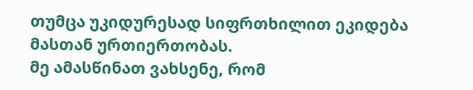თუმცა უკიდურესად სიფრთხილით ეკიდება მასთან ურთიერთობას.
მე ამასწინათ ვახსენე, რომ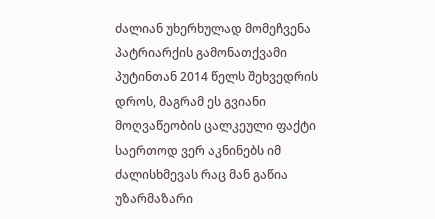ძალიან უხერხულად მომეჩვენა პატრიარქის გამონათქვამი პუტინთან 2014 წელს შეხვედრის დროს, მაგრამ ეს გვიანი მოღვაწეობის ცალკეული ფაქტი საერთოდ ვერ აკნინებს იმ ძალისხმევას რაც მან გაწია უზარმაზარი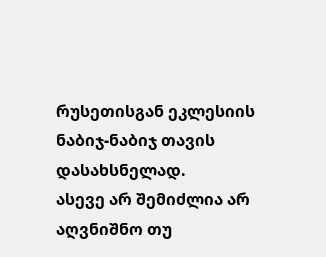რუსეთისგან ეკლესიის ნაბიჯ-ნაბიჯ თავის დასახსნელად.
ასევე არ შემიძლია არ აღვნიშნო თუ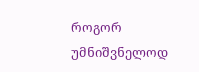როგორ უმნიშვნელოდ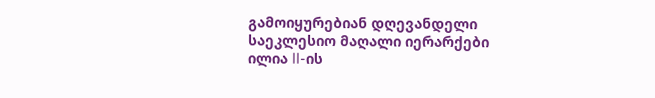გამოიყურებიან დღევანდელი საეკლესიო მაღალი იერარქები ილია II-ის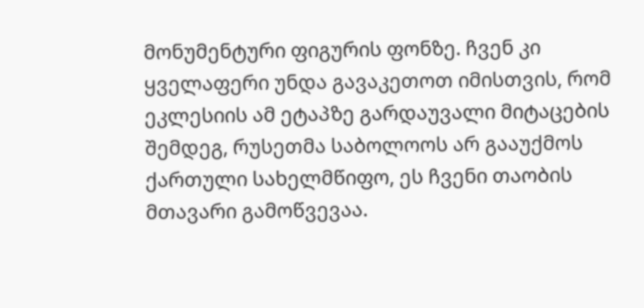მონუმენტური ფიგურის ფონზე. ჩვენ კი ყველაფერი უნდა გავაკეთოთ იმისთვის, რომ ეკლესიის ამ ეტაპზე გარდაუვალი მიტაცების შემდეგ, რუსეთმა საბოლოოს არ გააუქმოს ქართული სახელმწიფო, ეს ჩვენი თაობის მთავარი გამოწვევაა.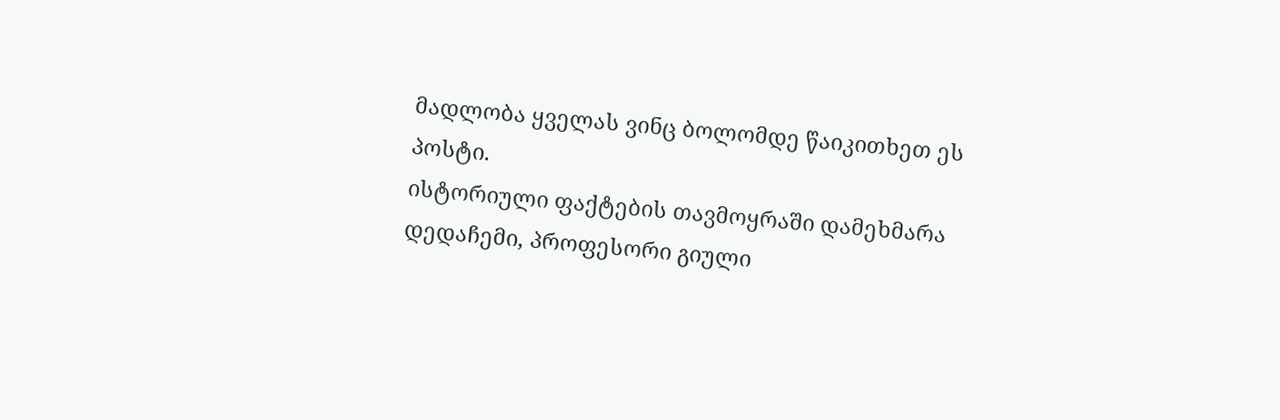მადლობა ყველას ვინც ბოლომდე წაიკითხეთ ეს პოსტი.
ისტორიული ფაქტების თავმოყრაში დამეხმარა დედაჩემი, პროფესორი გიული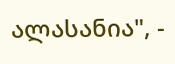ალასანია", -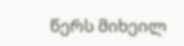წერს მიხეილ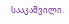სააკაშვილი.